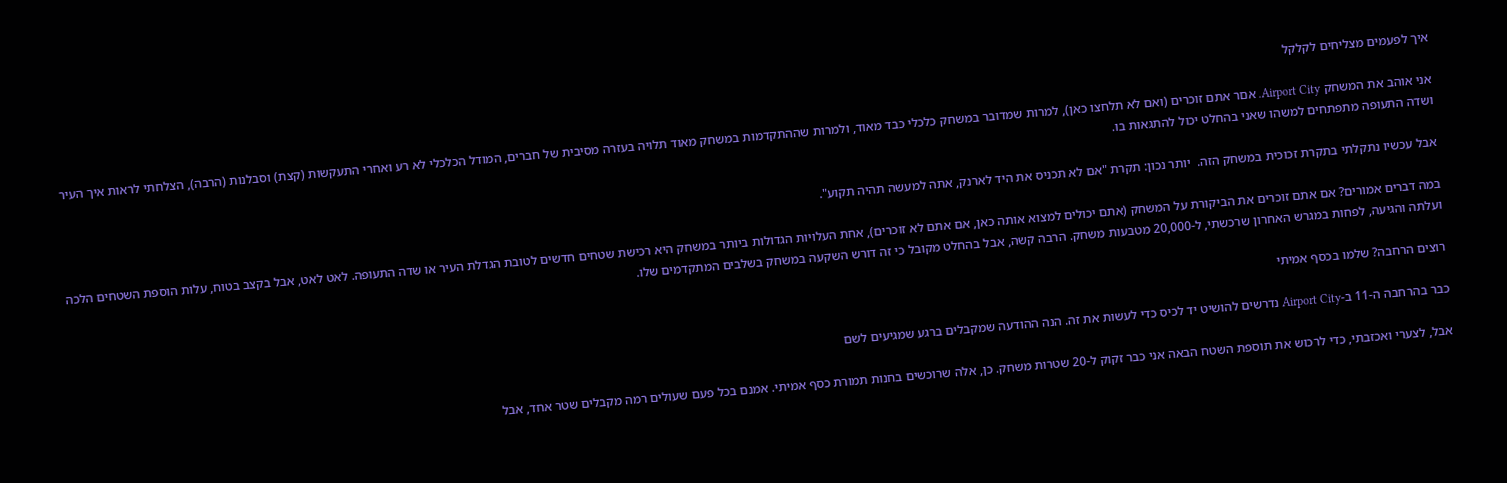איך לפעמים מצליחים לקלקל

אני אוהב את המשחק Airport City. אםר אתם זוכרים (ואם לא תלחצו כאן), למרות שמדובר במשחק כלכלי כבד מאוד, ולמרות שההתקדמות במשחק מאוד תלויה בעזרה מסיבית של חברים, המודל הכלכלי לא רע ואחרי התעקשות (קצת) וסבלנות (הרבה), הצלחתי לראות איך העיר ושדה התעופה מתפתחים למשהו שאני בהחלט יכול להתגאות בו.

אבל עכשיו נתקלתי בתקרת זכוכית במשחק הזה.  יותר נכון: תקרת "אם לא תכניס את היד לארנק, אתה למעשה תהיה תקוע".

במה דברים אמורים? אם אתם זוכרים את הביקורת על המשחק (אתם יכולים למצוא אותה כאן, אם אתם לא זוכרים), אחת העלויות הגדולות ביותר במשחק היא רכישת שטחים חדשים לטובת הגדלת העיר או שדה התעופה. לאט לאט, אבל בקצב בטוח, עלות הוספת השטחים הלכה ועלתה והגיעה, לפחות במגרש האחרון שרכשתי, ל-20,000 מטבעות משחק. הרבה קשה, אבל בהחלט מקובל כי זה דורש השקעה במשחק בשלבים המתקדמים שלו.

רוצים הרחבה? שלמו בכסף אמיתי

כבר בהרחבה ה-11 ב-Airport City נדרשים להושיט יד לכיס כדי לעשות את זה. הנה ההודעה שמקבלים ברגע שמגיעים לשם

אבל, לצערי ואכזבתי, כדי לרכוש את תוספת השטח הבאה אני כבר זקוק ל-20 שטרות משחק. כן, אלה שרוכשים בחנות תמורת כסף אמיתי. אמנם בכל פעם שעולים רמה מקבלים שטר אחד, אבל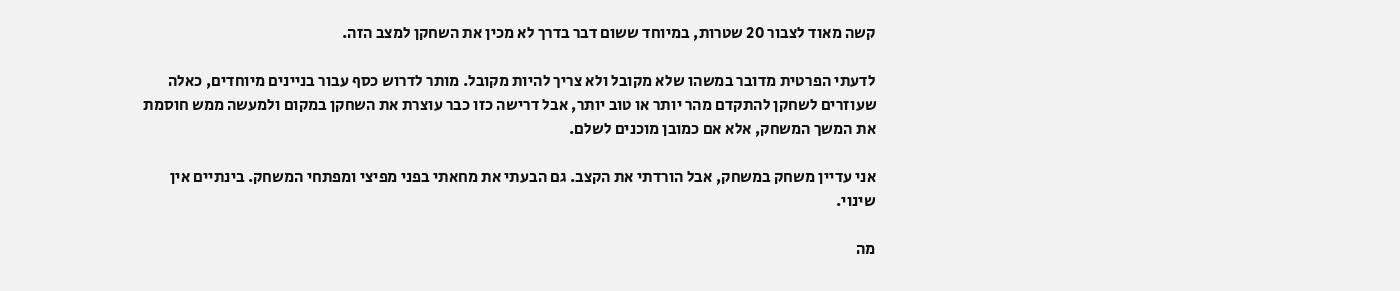קשה מאוד לצבור 20 שטרות, במיוחד ששום דבר בדרך לא מכין את השחקן למצב הזה.

לדעתי הפרטית מדובר במשהו שלא מקובל ולא צריך להיות מקובל. מותר לדרוש כסף עבור בניינים מיוחדים, כאלה שעוזרים לשחקן להתקדם מהר יותר או טוב יותר, אבל דרישה כזו כבר עוצרת את השחקן במקום ולמעשה ממש חוסמת את המשך המשחק, אלא אם כמובן מוכנים לשלם.

אני עדיין משחק במשחק, אבל הורדתי את הקצב. גם הבעתי את מחאתי בפני מפיצי ומפתחי המשחק. בינתיים אין שינוי.

מה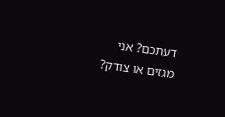דעתכם? אני מגזים או צודק?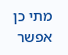מתי כן אפשר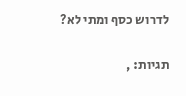לדרוש כסף ומתי לא?

תגיות: ,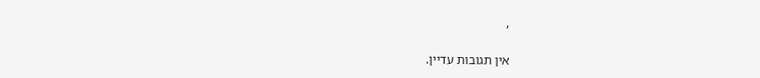,

אין תגובות עדיין.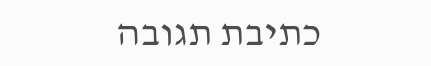כתיבת תגובה